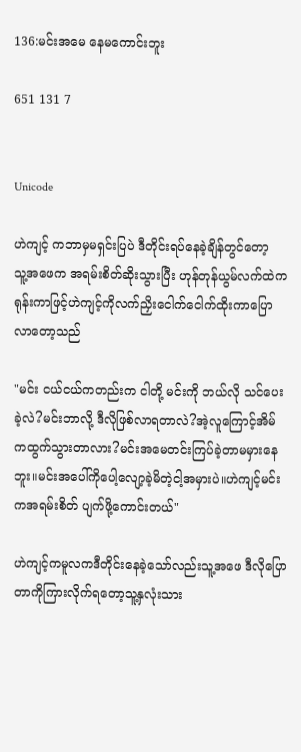136:မင်းအမေ နေမကောင်းဘူး

651 131 7


Unicode

ဟဲကျင့် ကဘာမှမရှင်းပြပဲ ဒီတိုင်းရပ်နေခဲ့ချိန်တွင်တော့  သူ့အဖေက အရမ်းစိတ်ဆိုးသွားပြီး ဟုန်တုန်ယွမ်လက်ထဲကရုန်းကာဖြင့်ဟဲကျင့်ကိုလက်ညှိးငေါက်ငေါက်ထိုးကာပြောလာတော့သည်

"မင်း ငယ်ငယ်ကတည်းက ငါတို့ မင်းကို ဘယ်လို သင်ပေးခဲ့လဲ?မင်းဘာလို့ ဒီလိုဖြစ်လာရတာလဲ?အဲ့လူကြောင့်အိမ်ကထွက်သွားတာလား?မင်းအမေတင်းကြပ်ခဲ့တာမမှားနေဘူး။မင်းအပေါ်ကိုပေါ့လျော့ခဲ့မိတဲ့ငါ့အမှားပဲ။ဟဲကျင့်မင်းကအရမ်းစိတ် ပျက်ဖို့ကောင်းတယ်"

ဟဲကျင့်ကမူလကဒီတိုင်းနေခဲ့သော်လည်းသူ့အဖေ ဒီလိုပြောတာကိုကြားလိုက်ရတော့သူ့နှလုံးသား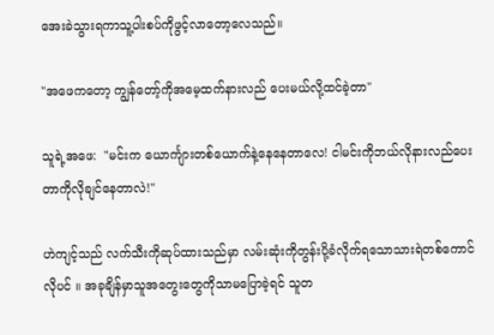အေးခဲသွားရကာသူ့ပါးစပ်ကိုဖွင့်လာတော့လေသည်။

"အဖေကတော့ ကျွန်တော့်ကိုအမေ့ထက်နားလည် ပေးမယ်လို့ထင်ခဲ့တာ"

သူရဲ့အဖေ:  "မင်းက ယောင်္ကျားတစ်ယောက်နဲ့နေနေတာလေ! ငါမင်းကိုဘယ်လိုနားလည်ပေးတာကိုလိုချင်နေတာလဲ!"

ဟဲကျင့်သည် လက်သီးကိုဆုပ်ထားသည်မှာ လမ်းဆုံးကိုတွန်းပို့ခံလိုက်ရသောသားရဲတစ်ကောင်လိုပင် ။ အခုချိန်မှာသူအတွေးတွေကိုသာမပြောခဲ့ရင် သူတ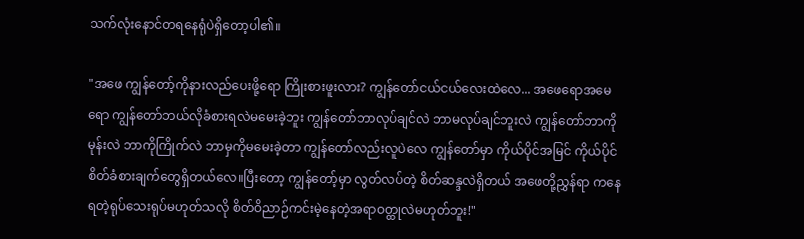သက်လုံးနောင်တရနေရုံပဲရှိတော့ပါ၏။

"အဖေ ကျွန်တော့်ကိုနားလည်ပေးဖို့ရော ကြိုးစားဖူးလား? ကျွန်တော်ငယ်ငယ်လေးထဲလေ... အဖေရောအမေရော ကျွန်တော်ဘယ်လိုခံစားရလဲမမေးခဲ့ဘူး ကျွန်တော်ဘာလုပ်ချင်လဲ ဘာမလုပ်ချင်ဘူးလဲ ကျွန်တော်ဘာကိုမုန်းလဲ ဘာကိုကြိုက်လဲ ဘာမှကိုမမေးခဲ့တာ ကျွန်တော်လည်းလူပဲလေ ကျွန်တော်မှာ ကိုယ်ပိုင်အမြင် ကိုယ်ပိုင်စိတ်ခံစားချက်တွေရှိတယ်လေ။ပြီးတော့ ကျွန်တော့်မှာ လွတ်လပ်တဲ့ စိတ်ဆန္ဒလဲရှိတယ် အဖေတို့ညွှန်ရာ ကနေရတဲ့ရုပ်သေးရုပ်မဟုတ်သလို စိတ်ဝိညာဉ်ကင်းမဲ့နေတဲ့အရာဝတ္ထုလဲမဟုတ်ဘူး!"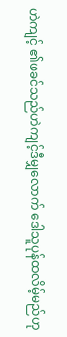ဟဲကျင့် ၏ဖခင်သည်ဟဲကျင့်ဒီမျှလောက် ဒေါသူပုန်ထလိမ့်မည်ဟု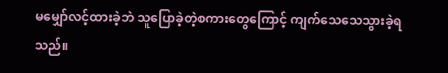မမျှော်လင့်ထားခဲ့ဘဲ သူပြောခဲ့တဲ့စကားတွေကြောင့် ကျက်သေသေသွားခဲ့ရသည်။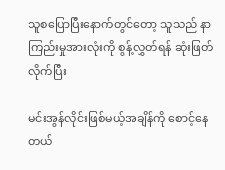သူစပြောပြီးနောက်တွင်တော့ သူသည် နာကြည်းမှုအားလုံးကို စွန့်လွှတ်ရန် ဆုံးဖြတ်လိုက်ပြီး

မင်းအွန်လိုင်းဖြစ်မယ့်အချိန်ကို စောင့်နေတယ်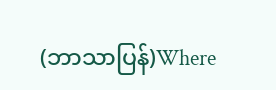(ဘာသာပြန်)Where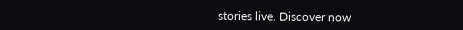stories live. Discover now